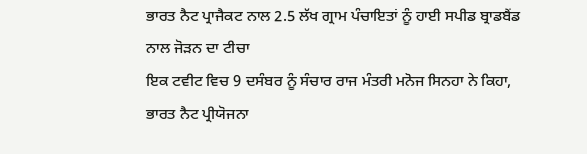ਭਾਰਤ ਨੈਟ ਪ੍ਰਾਜੈਕਟ ਨਾਲ 2.5 ਲੱਖ ਗ੍ਰਾਮ ਪੰਚਾਇਤਾਂ ਨੂੰ ਹਾਈ ਸਪੀਡ ਬ੍ਰਾਡਬੈਂਡ ਨਾਲ ਜੋੜਨ ਦਾ ਟੀਚਾ
ਇਕ ਟਵੀਟ ਵਿਚ 9 ਦਸੰਬਰ ਨੂੰ ਸੰਚਾਰ ਰਾਜ ਮੰਤਰੀ ਮਨੋਜ ਸਿਨਹਾ ਨੇ ਕਿਹਾ, ਭਾਰਤ ਨੈਟ ਪ੍ਰੀਯੋਜਨਾ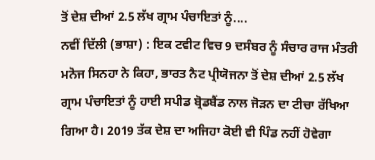ਤੋਂ ਦੇਸ਼ ਦੀਆਂ 2.5 ਲੱਖ ਗ੍ਰਾਮ ਪੰਚਾਇਤਾਂ ਨੂੰ....
ਨਵੀਂ ਦਿੱਲੀ (ਭਾਸ਼ਾ) : ਇਕ ਟਵੀਟ ਵਿਚ 9 ਦਸੰਬਰ ਨੂੰ ਸੰਚਾਰ ਰਾਜ ਮੰਤਰੀ ਮਨੋਜ ਸਿਨਹਾ ਨੇ ਕਿਹਾ, ਭਾਰਤ ਨੈਟ ਪ੍ਰੀਯੋਜਨਾ ਤੋਂ ਦੇਸ਼ ਦੀਆਂ 2.5 ਲੱਖ ਗ੍ਰਾਮ ਪੰਚਾਇਤਾਂ ਨੂੰ ਹਾਈ ਸਪੀਡ ਬ੍ਰੋਡਬੈਂਡ ਨਾਲ ਜੋੜਨ ਦਾ ਟੀਚਾ ਰੱਖਿਆ ਗਿਆ ਹੈ। 2019 ਤੱਕ ਦੇਸ਼ ਦਾ ਅਜਿਹਾ ਕੋਈ ਵੀ ਪਿੰਡ ਨਹੀਂ ਹੋਵੇਗਾ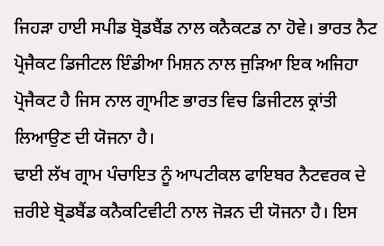ਜਿਹੜਾ ਹਾਈ ਸਪੀਡ ਬ੍ਰੋਡਬੈਂਡ ਨਾਲ ਕਨੈਕਟਡ ਨਾ ਹੋਵੇ। ਭਾਰਤ ਨੈਟ ਪ੍ਰੋਜੈਕਟ ਡਿਜੀਟਲ ਇੰਡੀਆ ਮਿਸ਼ਨ ਨਾਲ ਜੁੜਿਆ ਇਕ ਅਜਿਹਾ ਪ੍ਰੋਜੈਕਟ ਹੈ ਜਿਸ ਨਾਲ ਗ੍ਰਾਮੀਣ ਭਾਰਤ ਵਿਚ ਡਿਜੀਟਲ ਕ੍ਰਾਂਤੀ ਲਿਆਉਣ ਦੀ ਯੋਜਨਾ ਹੈ।
ਢਾਈ ਲੱਖ ਗ੍ਰਾਮ ਪੰਚਾਇਤ ਨੂੰ ਆਪਟੀਕਲ ਫਾਇਬਰ ਨੈਟਵਰਕ ਦੇ ਜ਼ਰੀਏ ਬ੍ਰੋਡਬੈਂਡ ਕਨੈਕਟਿਵੀਟੀ ਨਾਲ ਜੋੜਨ ਦੀ ਯੋਜਨਾ ਹੈ। ਇਸ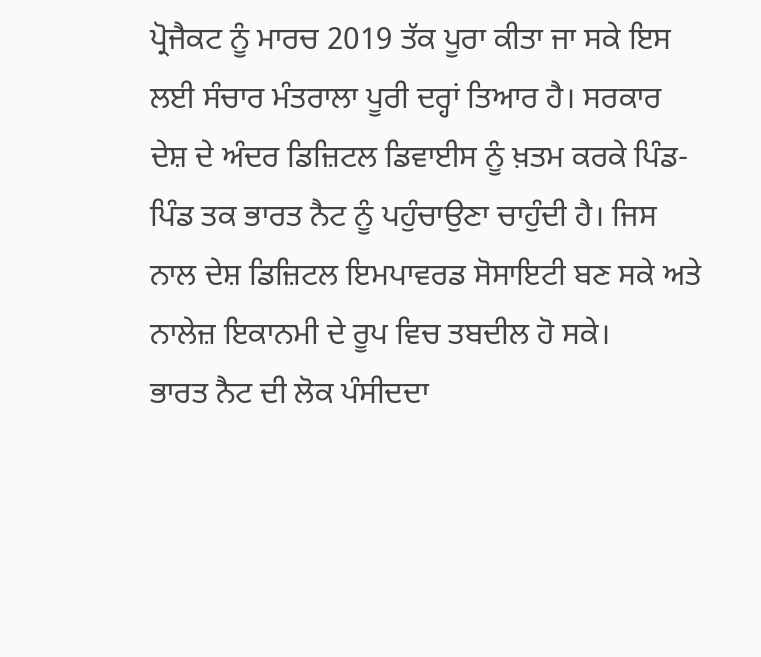ਪ੍ਰੋਜੈਕਟ ਨੂੰ ਮਾਰਚ 2019 ਤੱਕ ਪੂਰਾ ਕੀਤਾ ਜਾ ਸਕੇ ਇਸ ਲਈ ਸੰਚਾਰ ਮੰਤਰਾਲਾ ਪੂਰੀ ਦਰ੍ਹਾਂ ਤਿਆਰ ਹੈ। ਸਰਕਾਰ ਦੇਸ਼ ਦੇ ਅੰਦਰ ਡਿਜ਼ਿਟਲ ਡਿਵਾਈਸ ਨੂੰ ਖ਼ਤਮ ਕਰਕੇ ਪਿੰਡ-ਪਿੰਡ ਤਕ ਭਾਰਤ ਨੈਟ ਨੂੰ ਪਹੁੰਚਾਉਣਾ ਚਾਹੁੰਦੀ ਹੈ। ਜਿਸ ਨਾਲ ਦੇਸ਼ ਡਿਜ਼ਿਟਲ ਇਮਪਾਵਰਡ ਸੋਸਾਇਟੀ ਬਣ ਸਕੇ ਅਤੇ ਨਾਲੇਜ਼ ਇਕਾਨਮੀ ਦੇ ਰੂਪ ਵਿਚ ਤਬਦੀਲ ਹੋ ਸਕੇ।
ਭਾਰਤ ਨੈਟ ਦੀ ਲੋਕ ਪੰਸੀਦਦਾ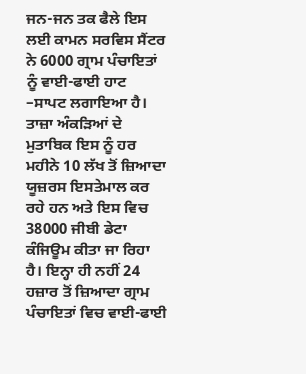ਜਨ-ਜਨ ਤਕ ਫੈਲੇ ਇਸ ਲਈ ਕਾਮਨ ਸਰਵਿਸ ਸੈਂਟਰ ਨੇ 6000 ਗ੍ਰਾਮ ਪੰਚਾਇਤਾਂ ਨੂੰ ਵਾਈ-ਫਾਈ ਹਾਟ –ਸਾਪਟ ਲਗਾਇਆ ਹੈ। ਤਾਜ਼ਾ ਅੰਕੜਿਆਂ ਦੇ ਮੁਤਾਬਿਕ ਇਸ ਨੂੰ ਹਰ ਮਹੀਨੇ 10 ਲੱਖ ਤੋਂ ਜ਼ਿਆਦਾ ਯੂਜ਼ਰਸ ਇਸਤੇਮਾਲ ਕਰ ਰਹੇ ਹਨ ਅਤੇ ਇਸ ਵਿਚ 38000 ਜੀਬੀ ਡੇਟਾ ਕੰਜਿਊਮ ਕੀਤਾ ਜਾ ਰਿਹਾ ਹੈ। ਇਨ੍ਹਾ ਹੀ ਨਹੀਂ 24 ਹਜ਼ਾਰ ਤੋਂ ਜ਼ਿਆਦਾ ਗ੍ਰਾਮ ਪੰਚਾਇਤਾਂ ਵਿਚ ਵਾਈ-ਫਾਈ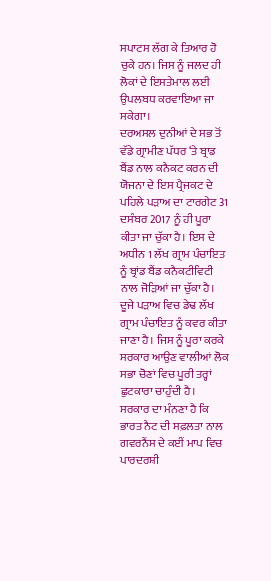ਸਪਾਟਸ ਲੱਗ ਕੇ ਤਿਆਰ ਹੋ ਚੁਕੇ ਹਨ। ਜਿਸ ਨੂੰ ਜਲਦ ਹੀ ਲੋਕਾਂ ਦੇ ਇਸਤੇਮਾਲ ਲਈ ਉਪਲਬਧ ਕਰਵਾਇਆ ਜਾ ਸਕੇਗਾ।
ਦਰਅਸਲ ਦੁਨੀਆਂ ਦੇ ਸਭ ਤੋਂ ਵੱਡੇ ਗ੍ਰਾਮੀਣ ਪੱਧਰ ‘ਤੇ ਬ੍ਰਾਡ ਬੈਂਡ ਨਾਲ ਕਨੈਕਟ ਕਰਨ ਦੀ ਯੋਜਨਾ ਦੇ ਇਸ ਪ੍ਰੈਜਕਟ ਦੇ ਪਹਿਲੇ ਪੜਾਅ ਦਾ ਟਾਰਗੇਟ 31 ਦਸੰਬਰ 2017 ਨੂੰ ਹੀ ਪੂਰਾ ਕੀਤਾ ਜਾ ਚੁੱਕਾ ਹੈ। ਇਸ ਦੇ ਅਧੀਨ 1 ਲੱਖ ਗ੍ਰਾਮ ਪੰਚਾਇਤ ਨੂੰ ਬ੍ਰਾਂਡ ਬੈਂਡ ਕਨੈਕਟੀਵਿਟੀ ਨਾਲ ਜੋੜਿਆਂ ਜਾ ਚੁੱਕਾ ਹੈ। ਦੂਜੇ ਪੜਾਅ ਵਿਚ ਡੇਢ ਲੱਖ ਗ੍ਰਾਮ ਪੰਚਾਇਤ ਨੂੰ ਕਵਰ ਕੀਤਾ ਜਾਣਾ ਹੈ। ਜਿਸ ਨੂੰ ਪੂਰਾ ਕਰਕੇ ਸਰਕਾਰ ਆਉਣ ਵਾਲੀਆਂ ਲੋਕ ਸਭਾ ਚੋਣਾਂ ਵਿਚ ਪੂਰੀ ਤਰ੍ਹਾਂ ਛੁਟਕਾਰਾ ਚਾਹੁੰਦੀ ਹੈ।
ਸਰਕਾਰ ਦਾ ਮੰਨਣਾ ਹੈ ਕਿ ਭਾਰਤ ਨੈਟ ਦੀ ਸਫ਼ਲਤਾ ਨਾਲ ਗਵਰਨੈਂਸ ਦੇ ਕਈਂ ਮਾਪ ਵਿਚ ਪਾਰਦਰਸ਼ੀ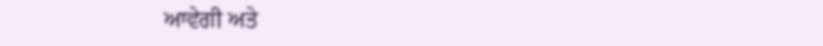ਆਵੇਗੀ ਅਤੇ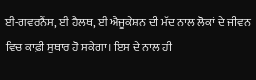ਈ-ਗਵਰਨੈਂਸ, ਈ ਹੈਲਥ, ਈ ਐਜੂਕੇਸ਼ਨ ਦੀ ਮੱਦ ਨਾਲ ਲੋਕਾਂ ਦੇ ਜੀਵਨ ਵਿਚ ਕਾਫ਼ੀ ਸੁਥਾਰ ਹੋ ਸਕੇਗਾ। ਇਸ ਦੇ ਨਾਲ ਹੀ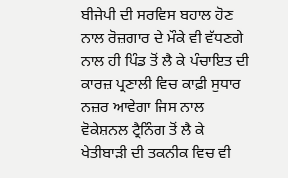ਬੀਜੇਪੀ ਦੀ ਸਰਵਿਸ ਬਹਾਲ ਹੋਣ ਨਾਲ ਰੋਜ਼ਗਾਰ ਦੇ ਮੌਕੇ ਵੀ ਵੱਧਣਗੇ ਨਾਲ ਹੀ ਪਿੰਡ ਤੋਂ ਲੈ ਕੇ ਪੰਚਾਇਤ ਦੀ ਕਾਰਜ਼ ਪ੍ਰਣਾਲੀ ਵਿਚ ਕਾਫ਼ੀ ਸੁਧਾਰ ਨਜ਼ਰ ਆਵੇਗਾ ਜਿਸ ਨਾਲ ਵੋਕੇਸ਼ਨਲ ਟ੍ਰੈਨਿੰਗ ਤੋਂ ਲੈ ਕੇ ਖੇਤੀਬਾੜੀ ਦੀ ਤਕਨੀਕ ਵਿਚ ਵੀ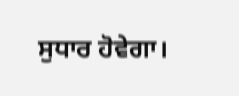ਸੁਧਾਰ ਹੋਵੇਗਾ।